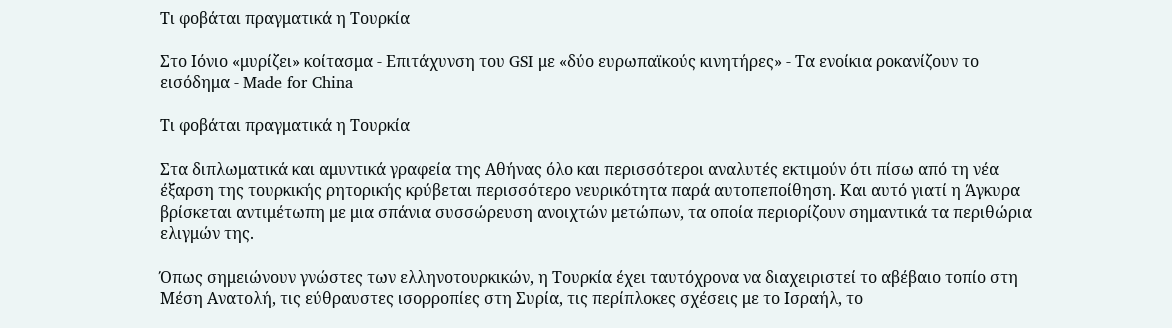Τι φοβάται πραγματικά η Τουρκία

Στο Ιόνιο «μυρίζει» κοίτασμα - Επιτάχυνση του GSI με «δύο ευρωπαϊκούς κινητήρες» - Τα ενοίκια ροκανίζουν το εισόδημα - Made for China

Τι φοβάται πραγματικά η Τουρκία

Στα διπλωματικά και αμυντικά γραφεία της Αθήνας όλο και περισσότεροι αναλυτές εκτιμούν ότι πίσω από τη νέα έξαρση της τουρκικής ρητορικής κρύβεται περισσότερο νευρικότητα παρά αυτοπεποίθηση. Και αυτό γιατί η Άγκυρα βρίσκεται αντιμέτωπη με μια σπάνια συσσώρευση ανοιχτών μετώπων, τα οποία περιορίζουν σημαντικά τα περιθώρια ελιγμών της.

Όπως σημειώνουν γνώστες των ελληνοτουρκικών, η Τουρκία έχει ταυτόχρονα να διαχειριστεί το αβέβαιο τοπίο στη Μέση Ανατολή, τις εύθραυστες ισορροπίες στη Συρία, τις περίπλοκες σχέσεις με το Ισραήλ, το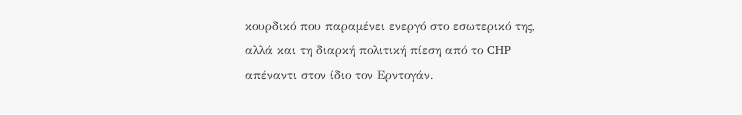κουρδικό που παραμένει ενεργό στο εσωτερικό της, αλλά και τη διαρκή πολιτική πίεση από το CHP απέναντι στον ίδιο τον Ερντογάν.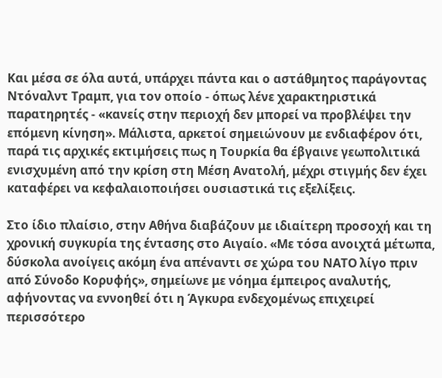Και μέσα σε όλα αυτά, υπάρχει πάντα και ο αστάθμητος παράγοντας Ντόναλντ Τραμπ, για τον οποίο - όπως λένε χαρακτηριστικά παρατηρητές - «κανείς στην περιοχή δεν μπορεί να προβλέψει την επόμενη κίνηση». Μάλιστα, αρκετοί σημειώνουν με ενδιαφέρον ότι, παρά τις αρχικές εκτιμήσεις πως η Τουρκία θα έβγαινε γεωπολιτικά ενισχυμένη από την κρίση στη Μέση Ανατολή, μέχρι στιγμής δεν έχει καταφέρει να κεφαλαιοποιήσει ουσιαστικά τις εξελίξεις.

Στο ίδιο πλαίσιο, στην Αθήνα διαβάζουν με ιδιαίτερη προσοχή και τη χρονική συγκυρία της έντασης στο Αιγαίο. «Με τόσα ανοιχτά μέτωπα, δύσκολα ανοίγεις ακόμη ένα απέναντι σε χώρα του ΝΑΤΟ λίγο πριν από Σύνοδο Κορυφής», σημείωνε με νόημα έμπειρος αναλυτής, αφήνοντας να εννοηθεί ότι η Άγκυρα ενδεχομένως επιχειρεί περισσότερο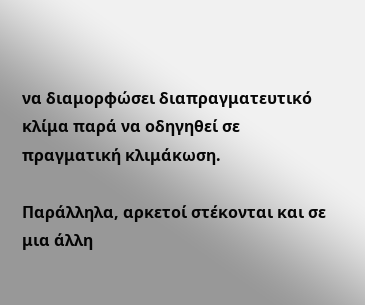να διαμορφώσει διαπραγματευτικό κλίμα παρά να οδηγηθεί σε πραγματική κλιμάκωση.

Παράλληλα, αρκετοί στέκονται και σε μια άλλη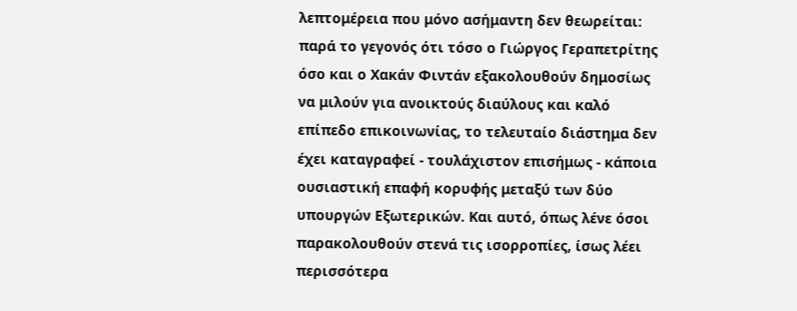λεπτομέρεια που μόνο ασήμαντη δεν θεωρείται: παρά το γεγονός ότι τόσο ο Γιώργος Γεραπετρίτης όσο και ο Χακάν Φιντάν εξακολουθούν δημοσίως να μιλούν για ανοικτούς διαύλους και καλό επίπεδο επικοινωνίας, το τελευταίο διάστημα δεν έχει καταγραφεί - τουλάχιστον επισήμως - κάποια ουσιαστική επαφή κορυφής μεταξύ των δύο υπουργών Εξωτερικών. Και αυτό, όπως λένε όσοι παρακολουθούν στενά τις ισορροπίες, ίσως λέει περισσότερα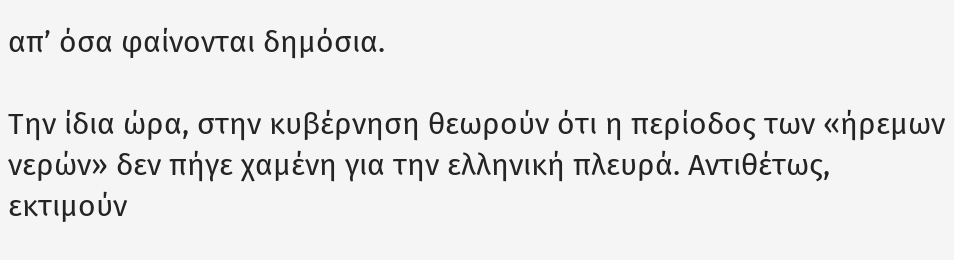απ’ όσα φαίνονται δημόσια.

Την ίδια ώρα, στην κυβέρνηση θεωρούν ότι η περίοδος των «ήρεμων νερών» δεν πήγε χαμένη για την ελληνική πλευρά. Αντιθέτως, εκτιμούν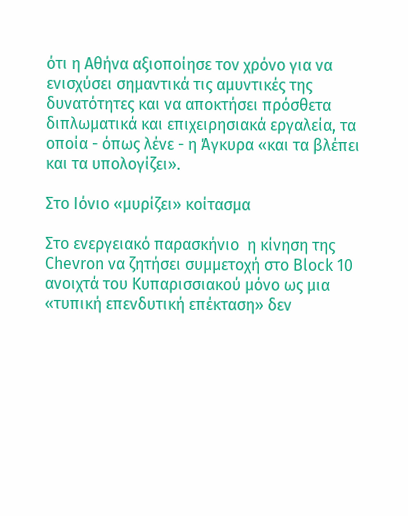ότι η Αθήνα αξιοποίησε τον χρόνο για να ενισχύσει σημαντικά τις αμυντικές της δυνατότητες και να αποκτήσει πρόσθετα διπλωματικά και επιχειρησιακά εργαλεία, τα οποία - όπως λένε - η Άγκυρα «και τα βλέπει και τα υπολογίζει».

Στο Ιόνιο «μυρίζει» κοίτασμα

Στο ενεργειακό παρασκήνιο  η κίνηση της Chevron να ζητήσει συμμετοχή στο Block 10 ανοιχτά του Κυπαρισσιακού μόνο ως μια «τυπική επενδυτική επέκταση» δεν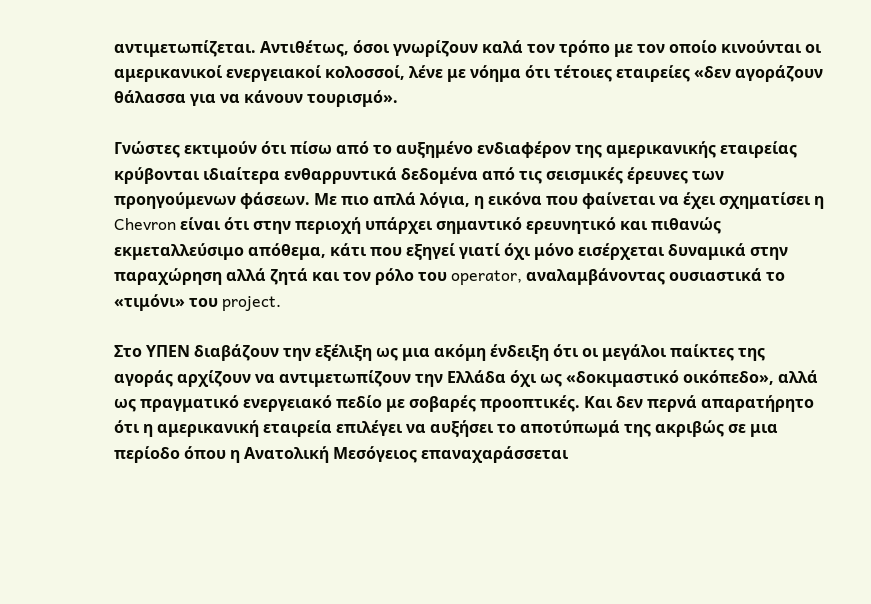αντιμετωπίζεται. Αντιθέτως, όσοι γνωρίζουν καλά τον τρόπο με τον οποίο κινούνται οι αμερικανικοί ενεργειακοί κολοσσοί, λένε με νόημα ότι τέτοιες εταιρείες «δεν αγοράζουν θάλασσα για να κάνουν τουρισμό».

Γνώστες εκτιμούν ότι πίσω από το αυξημένο ενδιαφέρον της αμερικανικής εταιρείας κρύβονται ιδιαίτερα ενθαρρυντικά δεδομένα από τις σεισμικές έρευνες των προηγούμενων φάσεων. Με πιο απλά λόγια, η εικόνα που φαίνεται να έχει σχηματίσει η Chevron είναι ότι στην περιοχή υπάρχει σημαντικό ερευνητικό και πιθανώς εκμεταλλεύσιμο απόθεμα, κάτι που εξηγεί γιατί όχι μόνο εισέρχεται δυναμικά στην παραχώρηση αλλά ζητά και τον ρόλο του operator, αναλαμβάνοντας ουσιαστικά το «τιμόνι» του project.

Στο ΥΠΕΝ διαβάζουν την εξέλιξη ως μια ακόμη ένδειξη ότι οι μεγάλοι παίκτες της αγοράς αρχίζουν να αντιμετωπίζουν την Ελλάδα όχι ως «δοκιμαστικό οικόπεδο», αλλά ως πραγματικό ενεργειακό πεδίο με σοβαρές προοπτικές. Και δεν περνά απαρατήρητο ότι η αμερικανική εταιρεία επιλέγει να αυξήσει το αποτύπωμά της ακριβώς σε μια περίοδο όπου η Ανατολική Μεσόγειος επαναχαράσσεται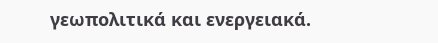γεωπολιτικά και ενεργειακά.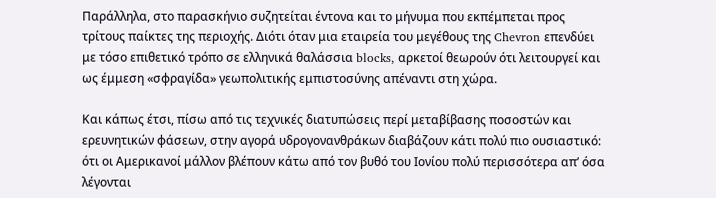Παράλληλα, στο παρασκήνιο συζητείται έντονα και το μήνυμα που εκπέμπεται προς τρίτους παίκτες της περιοχής. Διότι όταν μια εταιρεία του μεγέθους της Chevron επενδύει με τόσο επιθετικό τρόπο σε ελληνικά θαλάσσια blocks, αρκετοί θεωρούν ότι λειτουργεί και ως έμμεση «σφραγίδα» γεωπολιτικής εμπιστοσύνης απέναντι στη χώρα.

Και κάπως έτσι, πίσω από τις τεχνικές διατυπώσεις περί μεταβίβασης ποσοστών και ερευνητικών φάσεων, στην αγορά υδρογονανθράκων διαβάζουν κάτι πολύ πιο ουσιαστικό: ότι οι Αμερικανοί μάλλον βλέπουν κάτω από τον βυθό του Ιονίου πολύ περισσότερα απ’ όσα λέγονται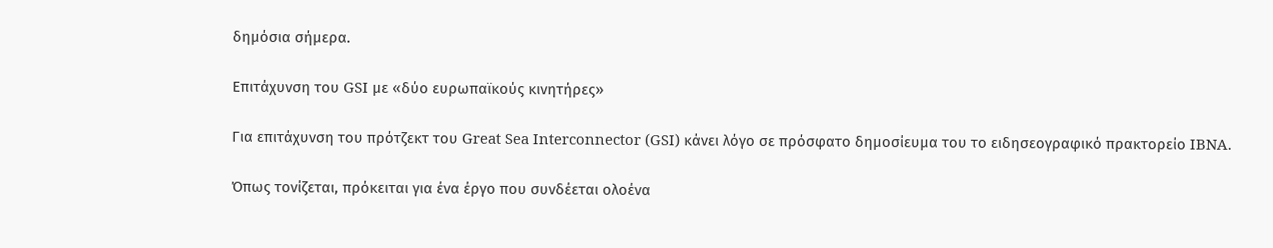δημόσια σήμερα.

Επιτάχυνση του GSI με «δύο ευρωπαϊκούς κινητήρες»

Για επιτάχυνση του πρότζεκτ του Great Sea Interconnector (GSI) κάνει λόγο σε πρόσφατο δημοσίευμα του το ειδησεογραφικό πρακτορείο IBNA.

Όπως τονίζεται, πρόκειται για ένα έργο που συνδέεται ολοένα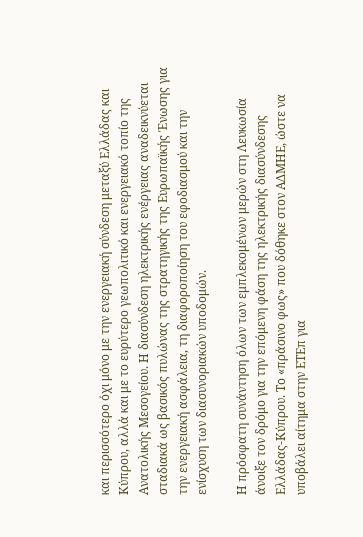και περισσότερο όχι μόνο με την ενεργειακή σύνδεση μεταξύ Ελλάδας και Κύπρου, αλλά και με το ευρύτερο γεωπολιτικό και ενεργειακό τοπίο της Ανατολικής Μεσογείου. Η διασύνδεση ηλεκτρικής ενέργειας αναδεικνύεται σταδιακά ως βασικός πυλώνας της στρατηγικής της Ευρωπαϊκής Ένωσης για την ενεργειακή ασφάλεια, τη διαφοροποίηση του εφοδιασμού και την ενίσχυση των διασυνοριακών υποδομών.

Η πρόσφατη συνάντηση όλων των εμπλεκομένων μερών στη Λευκωσία άνοιξε τον δρόμο για την επόμενη φάση της ηλεκτρικής διασύνδεσης Ελλάδας-Κύπρου. Το «πράσινο φως» που δόθηκε στον ΑΔΜΗΕ, ώστε να υποβάλει αίτημα στην ΕΤΕπ για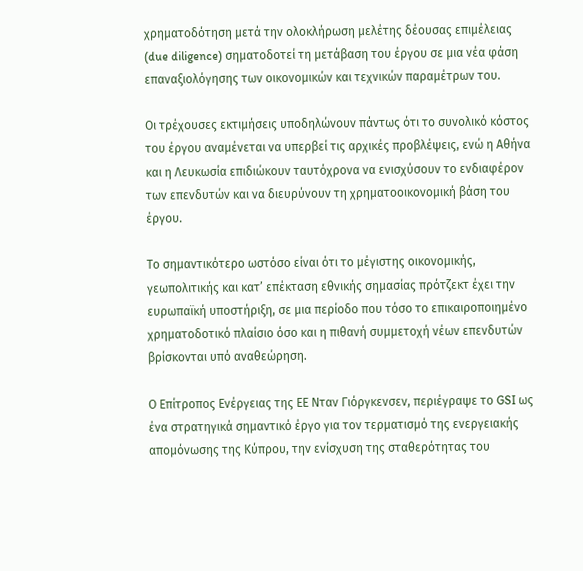χρηματοδότηση μετά την ολοκλήρωση μελέτης δέουσας επιμέλειας (due diligence) σηματοδοτεί τη μετάβαση του έργου σε μια νέα φάση επαναξιολόγησης των οικονομικών και τεχνικών παραμέτρων του.

Οι τρέχουσες εκτιμήσεις υποδηλώνουν πάντως ότι το συνολικό κόστος του έργου αναμένεται να υπερβεί τις αρχικές προβλέψεις, ενώ η Αθήνα και η Λευκωσία επιδιώκουν ταυτόχρονα να ενισχύσουν το ενδιαφέρον των επενδυτών και να διευρύνουν τη χρηματοοικονομική βάση του έργου.

Το σημαντικότερο ωστόσο είναι ότι το μέγιστης οικονομικής, γεωπολιτικής και κατ’ επέκταση εθνικής σημασίας πρότζεκτ έχει την ευρωπαϊκή υποστήριξη, σε μια περίοδο που τόσο το επικαιροποιημένο χρηματοδοτικό πλαίσιο όσο και η πιθανή συμμετοχή νέων επενδυτών βρίσκονται υπό αναθεώρηση.

Ο Επίτροπος Ενέργειας της ΕΕ Νταν Γιόργκενσεν, περιέγραψε το GSI ως ένα στρατηγικά σημαντικό έργο για τον τερματισμό της ενεργειακής απομόνωσης της Κύπρου, την ενίσχυση της σταθερότητας του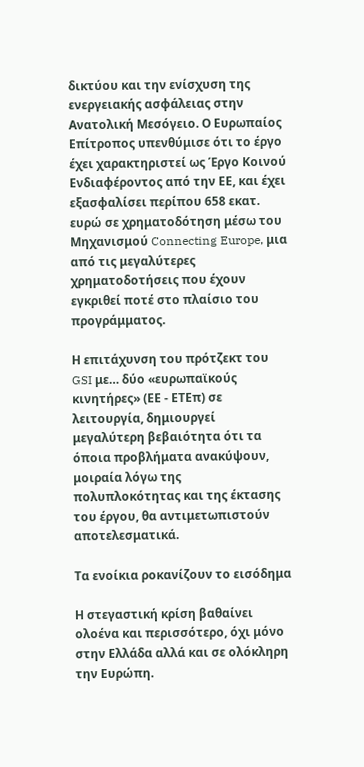δικτύου και την ενίσχυση της ενεργειακής ασφάλειας στην Ανατολική Μεσόγειο. Ο Ευρωπαίος Επίτροπος υπενθύμισε ότι το έργο έχει χαρακτηριστεί ως Έργο Κοινού Ενδιαφέροντος από την ΕΕ, και έχει εξασφαλίσει περίπου 658 εκατ. ευρώ σε χρηματοδότηση μέσω του Μηχανισμού Connecting Europe, μια από τις μεγαλύτερες χρηματοδοτήσεις που έχουν εγκριθεί ποτέ στο πλαίσιο του προγράμματος.

Η επιτάχυνση του πρότζεκτ του GSI με… δύο «ευρωπαϊκούς κινητήρες» (ΕΕ - ΕΤΕπ) σε λειτουργία, δημιουργεί μεγαλύτερη βεβαιότητα ότι τα όποια προβλήματα ανακύψουν, μοιραία λόγω της πολυπλοκότητας και της έκτασης του έργου, θα αντιμετωπιστούν αποτελεσματικά.

Τα ενοίκια ροκανίζουν το εισόδημα

Η στεγαστική κρίση βαθαίνει ολοένα και περισσότερο, όχι μόνο στην Ελλάδα αλλά και σε ολόκληρη την Ευρώπη.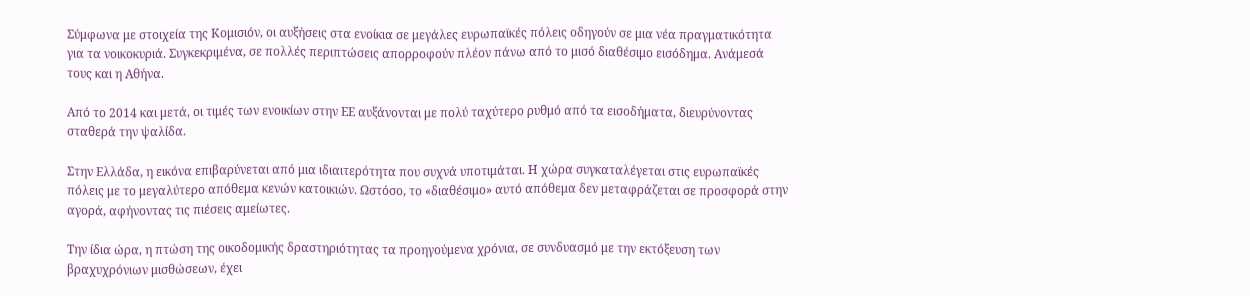Σύμφωνα με στοιχεία της Κομισιόν, οι αυξήσεις στα ενοίκια σε μεγάλες ευρωπαϊκές πόλεις οδηγούν σε μια νέα πραγματικότητα για τα νοικοκυριά. Συγκεκριμένα, σε πολλές περιπτώσεις απορροφούν πλέον πάνω από το μισό διαθέσιμο εισόδημα. Ανάμεσά τους και η Αθήνα.

Από το 2014 και μετά, οι τιμές των ενοικίων στην ΕΕ αυξάνονται με πολύ ταχύτερο ρυθμό από τα εισοδήματα, διευρύνοντας σταθερά την ψαλίδα.

Στην Ελλάδα, η εικόνα επιβαρύνεται από μια ιδιαιτερότητα που συχνά υποτιμάται. Η χώρα συγκαταλέγεται στις ευρωπαϊκές  πόλεις με το μεγαλύτερο απόθεμα κενών κατοικιών. Ωστόσο, το «διαθέσιμο» αυτό απόθεμα δεν μεταφράζεται σε προσφορά στην αγορά, αφήνοντας τις πιέσεις αμείωτες.

Την ίδια ώρα, η πτώση της οικοδομικής δραστηριότητας τα προηγούμενα χρόνια, σε συνδυασμό με την εκτόξευση των βραχυχρόνιων μισθώσεων, έχει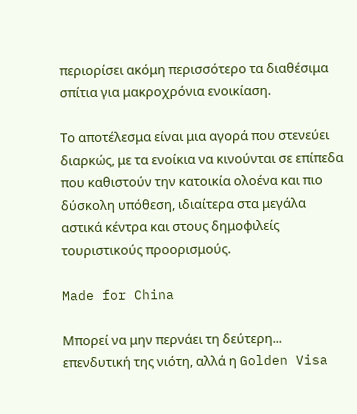περιορίσει ακόμη περισσότερο τα διαθέσιμα σπίτια για μακροχρόνια ενοικίαση.

Το αποτέλεσμα είναι μια αγορά που στενεύει διαρκώς, με τα ενοίκια να κινούνται σε επίπεδα που καθιστούν την κατοικία ολοένα και πιο δύσκολη υπόθεση, ιδιαίτερα στα μεγάλα αστικά κέντρα και στους δημοφιλείς τουριστικούς προορισμούς.

Made for China

Μπορεί να μην περνάει τη δεύτερη... επενδυτική της νιότη, αλλά η Golden Visa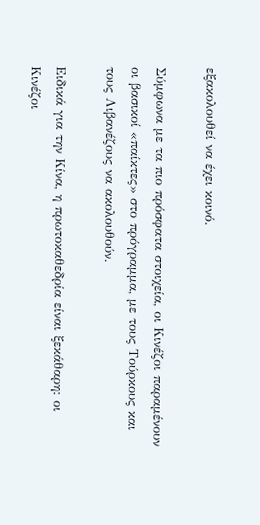εξακολουθεί να έχει κοινό.

Σύμφωνα με τα πιο πρόσφατα στοιχεία, οι Κινέζοι παραμένουν οι βασικοί «παίκτες» στο πρόγραμμα, με τους Τούρκους και τους Λιβανέζους να ακολουθούν.

Ειδικά για την Κίνα, η πρωτοκαθεδρία είναι ξεκάθαρη: οι Κινέζοι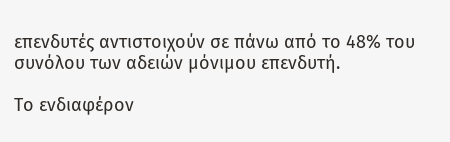επενδυτές αντιστοιχούν σε πάνω από το 48% του συνόλου των αδειών μόνιμου επενδυτή.

Το ενδιαφέρον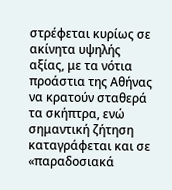στρέφεται κυρίως σε ακίνητα υψηλής αξίας, με τα νότια προάστια της Αθήνας να κρατούν σταθερά τα σκήπτρα, ενώ σημαντική ζήτηση καταγράφεται και σε «παραδοσιακά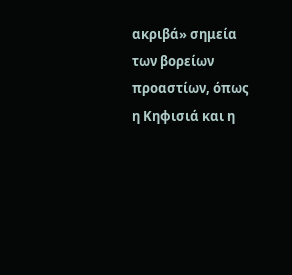ακριβά» σημεία των βορείων προαστίων, όπως η Κηφισιά και η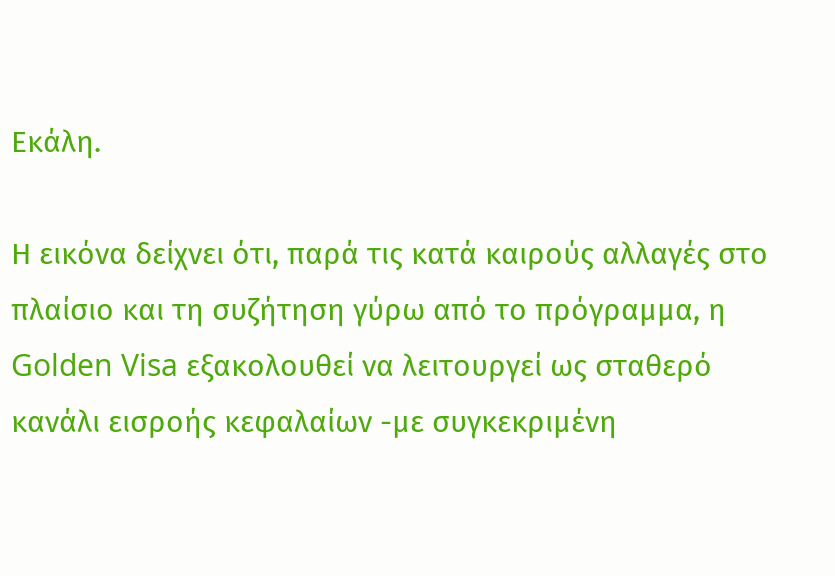Εκάλη.

Η εικόνα δείχνει ότι, παρά τις κατά καιρούς αλλαγές στο πλαίσιο και τη συζήτηση γύρω από το πρόγραμμα, η Golden Visa εξακολουθεί να λειτουργεί ως σταθερό κανάλι εισροής κεφαλαίων -με συγκεκριμένη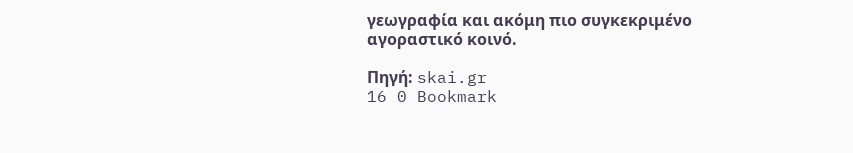γεωγραφία και ακόμη πιο συγκεκριμένο αγοραστικό κοινό.

Πηγή: skai.gr
16 0 Bookmark